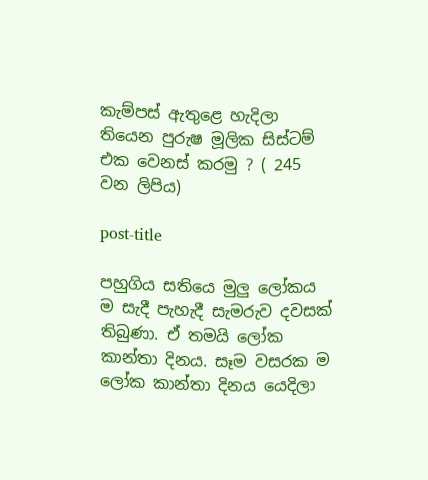කැම්පස් ඇතුළෙ හැදිලා තියෙන පුරුෂ මූලික සිස්ටම් එක වෙනස් කරමු ? ( 245 වන ලිපිය)

post-title

පහුගිය සතියෙ මුලු ලෝකය ම සැදී පැහැදී සැමරුව දවසක් තිබුණා. ඒ තමයි ලෝක කාන්තා දිනය. සෑම වසරක ම ලෝක කාන්තා දිනය යෙදිලා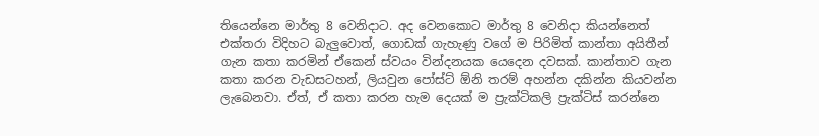තියෙන්නෙ මාර්තු 8 වෙනිදාට. අද වෙනකොට මාර්තු 8 වෙනිදා කියන්නෙත් එක්තරා විදිහට බැලුවොත්, ගොඩක් ගැහැණු වගේ ම පිරිමිත් කාන්තා අයිතීන් ගැන කතා කරමින් ඒකෙන් ස්වයං වින්දනයක යෙදෙන දවසක්. කාන්තාව ගැන කතා කරන වැඩසටහන්, ලියවුන පෝස්ට් ඕනි තරම් අහන්න දකින්න කියවන්න ලැබෙනවා. ඒත්, ඒ කතා කරන හැම දෙයක් ම ප්‍රැක්ටිකලි ප්‍රැක්ටිස් කරන්නෙ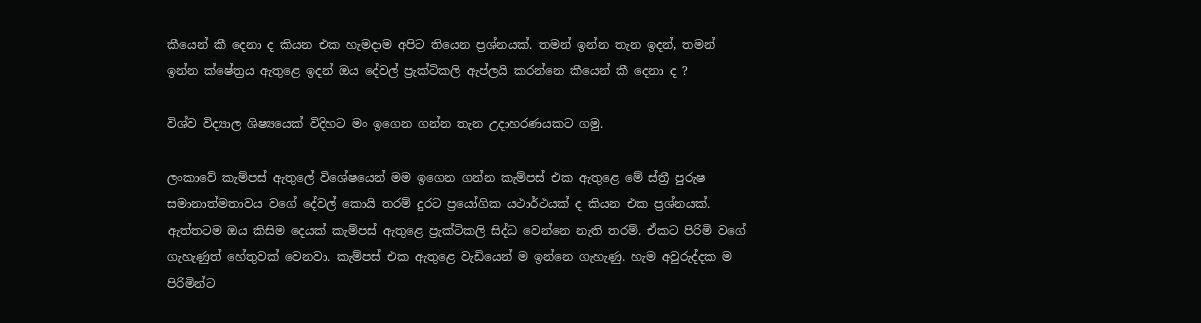කීයෙන් කී දෙනා ද කියන එක හැමදාම අපිට තියෙන ප්‍රශ්නයක්. තමන් ඉන්න තැන ඉදන්, තමන් ඉන්න ක්ෂේත්‍රය ඇතුළෙ ඉදන් ඔය දේවල් ප්‍රැක්ටිකලි ඇප්ලයි කරන්නෙ කීයෙන් කී දෙනා ද ?

විශ්ව විද්‍යාල ශිෂ්‍යයෙක් විදිහට මං ඉගෙන ගන්න තැන උදාහරණයකට ගමු.

ලංකාවේ කැම්පස් ඇතුලේ විශේෂයෙන් මම ඉගෙන ගන්න කැම්පස් එක ඇතුළෙ මේ ස්ත්‍රී පුරුෂ සමානාත්මතාවය වගේ දේවල් කොයි තරම් දුරට ප්‍රයෝගික යථාර්ථයක් ද කියන එක ප්‍රශ්නයක්. ඇත්තටම ඔය කිසිම දෙයක් කැම්පස් ඇතුළෙ ප්‍රැක්ටිකලි සිද්ධ වෙන්නෙ නැති තරම්. ඒකට පිරිමි වගේ ගැහැණුත් හේතුවක් වෙනවා. කැම්පස් එක ඇතුළෙ වැඩියෙන් ම ඉන්නෙ ගැහැණු. හැම අවුරුද්දක ම පිරිමින්ට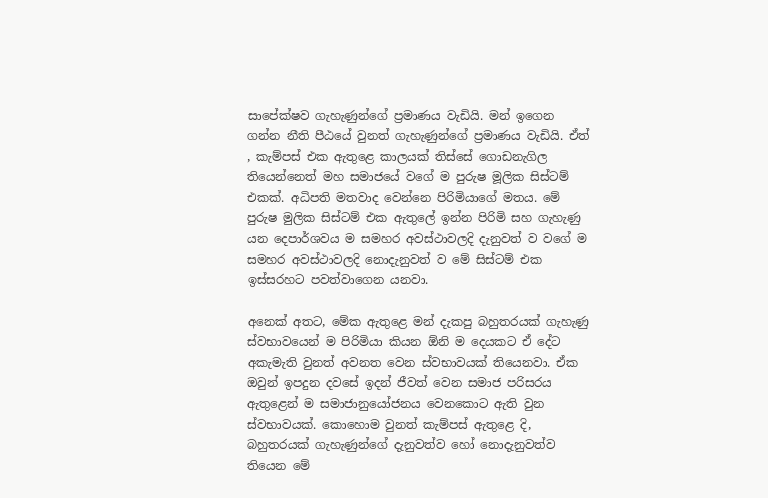සාපේක්ෂව ගැහැණුන්ගේ ප්‍රමාණය වැඩියි. මන් ඉගෙන ගන්න නීති පීඨයේ වුනත් ගැහැණුන්ගේ ප්‍රමාණය වැඩියි. ඒත් , කැම්පස් එක ඇතුළෙ කාලයක් තිස්සේ ගොඩනැගිල තියෙන්නෙත් මහ සමාජයේ වගේ ම පුරුෂ මූලික සිස්ටම් එකක්. අධිපති මතවාද වෙන්නෙ පිරිමියාගේ මතය. මේ පුරුෂ මුලික සිස්ටම් එක ඇතුලේ ඉන්න පිරිමි සහ ගැහැණු යන දෙපාර්ශවය ම සමහර අවස්ථාවලදි දැනුවත් ව වගේ ම සමහර අවස්ථාවලදි නොදැනුවත් ව මේ සිස්ටම් එක ඉස්සරහට පවත්වාගෙන යනවා.

අනෙක් අතට, මේක ඇතුළෙ මන් දැකපු බහුතරයක් ගැහැණු ස්වභාවයෙන් ම පිරිමියා කියන ඕනි ම දෙයකට ඒ දේට අකැමැති වුනත් අවනත වෙන ස්වභාවයක් තියෙනවා. ඒක ඔවුන් ඉපදුන දවසේ ඉදන් ජීවත් වෙන සමාජ පරිසරය ඇතුළෙන් ම සමාජානුයෝජනය වෙනකොට ඇති වුන ස්වභාවයක්. කොහොම වුනත් කැම්පස් ඇතුළෙ දි, බහුතරයක් ගැහැණුන්ගේ දැනුවත්ව හෝ නොදැනුවත්ව තියෙන මේ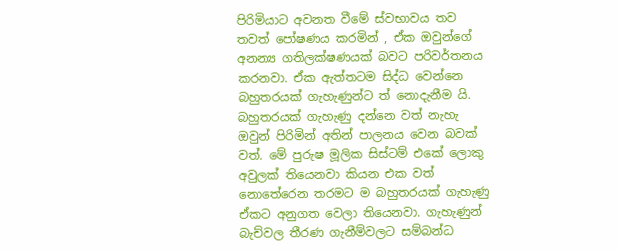පිරිමියාට අවනත වීමේ ස්වභාවය තව තවත් පෝෂණය කරමින් , ඒක ඔවුන්ගේ අනන්‍ය ගතිලක්ෂණයක් බවට පරිවර්තනය කරනවා. ඒක ඇත්තටම සිද්ධ වෙන්නෙ බහුතරයක් ගැහැණුන්ට ත් නොදැනීම යි. බහුතරයක් ගැහැණු දන්නෙ වත් නැහැ ඔවුන් පිරිමින් අතින් පාලනය වෙන බවක් වත්. මේ පුරුෂ මූලික සිස්ටම් එකේ ලොකු අවුලක් තියෙනවා කියන එක වත් නොතේරෙන තරමට ම බහුතරයක් ගැහැණු ඒකට අනුගත වෙලා තියෙනවා. ගැහැණුන් බැච්වල තීරණ ගැනීම්වලට සම්බන්ධ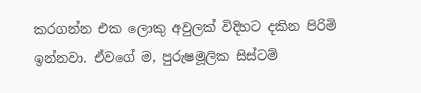කරගන්න එක ලොකු අවුලක් විදිහට දකින පිරිමි ඉන්නවා. ඒවගේ ම, පුරුෂමූලික සිස්ටම්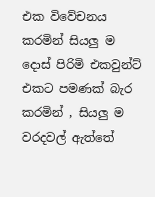එක විවේචනය කරමින් සියලු ම දොස් පිරිමි එකවුන්ට් එකට පමණක් බැර කරමින් , සියලු ම වරදවල් ඇත්තේ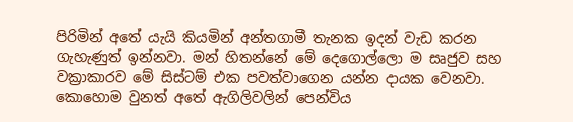පිරිමින් අතේ යැයි කියමින් අන්තගාමී තැනක ඉදන් වැඩ කරන ගැහැණුත් ඉන්නවා. මන් හිතන්නේ මේ දෙගොල්ලො ම සෘජුව සහ වක්‍රාකාරව මේ සිස්ටම් එක පවත්වාගෙන යන්න දායක වෙනවා. කොහොම වුනත් අතේ ඇගිලිවලින් පෙන්විය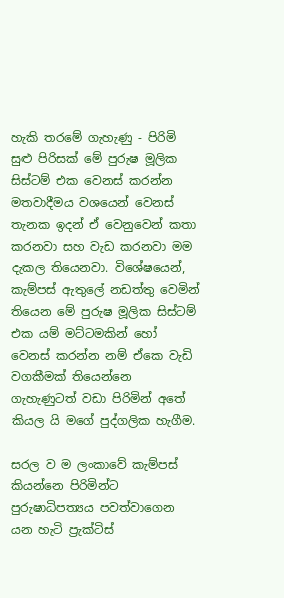හැකි තරමේ ගැහැණු - පිරිමි සුළු පිරිසක් මේ පුරුෂ මූලික සිස්ටම් එක වෙනස් කරන්න මතවාදීමය වශයෙන් වෙනස් තැනක ඉදන් ඒ වෙනුවෙන් කතා කරනවා සහ වැඩ කරනවා මම දැකල තියෙනවා. විශේෂයෙන්, කැම්පස් ඇතුලේ නඩත්තු වෙමින් තියෙන මේ පුරුෂ මූලික සිස්ටම් එක යම් මට්ටමකින් හෝ වෙනස් කරන්න නම් ඒකෙ වැඩි වගකීමක් තියෙන්නෙ ගැහැණුටත් වඩා පිරිමින් අතේ කියල යි මගේ පුද්ගලික හැගීම.

සරල ව ම ලංකාවේ කැම්පස් කියන්නෙ පිරිමින්ට පුරුෂාධිපත්‍යය පවත්වාගෙන යන හැටි ප්‍රැක්ටිස්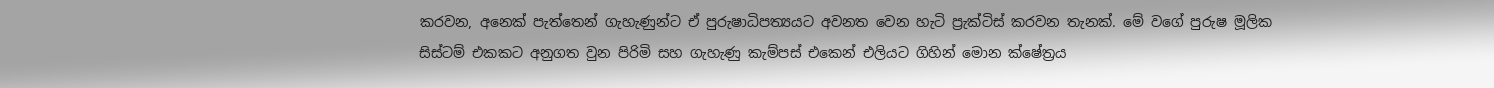කරවන, අනෙක් පැත්තෙන් ගැහැණුන්ට ඒ පුරුෂාධිපත්‍යයට අවනත වෙන හැටි ප්‍රැක්ටිස් කරවන තැනක්. මේ වගේ පුරුෂ මූලික සිස්ටම් එකකට අනුගත වුන පිරිමි සහ ගැහැණු කැම්පස් එකෙන් එලියට ගිහින් මොන ක්ෂේත්‍රය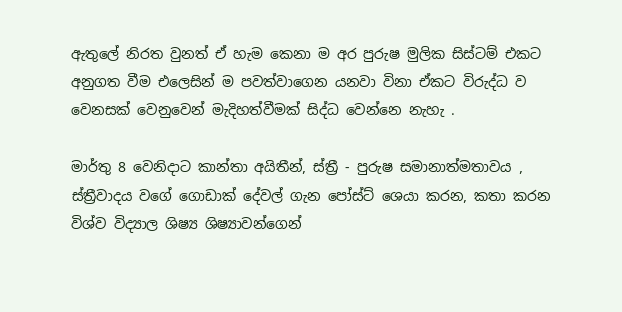ඇතුලේ නිරත වුනත් ඒ හැම කෙනා ම අර පුරුෂ මුලික සිස්ටම් එකට අනුගත වීම එලෙසින් ම පවත්වාගෙන යනවා විනා ඒකට විරුද්ධ ව වෙනසක් වෙනුවෙන් මැදිහත්වීමක් සිද්ධ වෙන්නෙ නැහැ .

මාර්තු 8 වෙනිදාට කාන්තා අයිතීන්, ස්ත්‍රී - පුරුෂ සමානාත්මතාවය , ස්ත්‍රීවාදය වගේ ගොඩාක් දේවල් ගැන පෝස්ට් ශෙයා කරන, කතා කරන විශ්ව විද්‍යාල ශිෂ්‍ය ශිෂ්‍යාවන්ගෙන්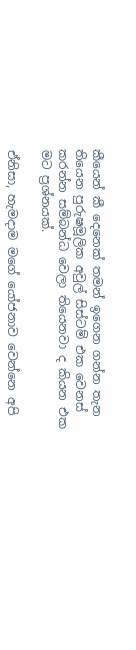කීයෙන් කී දෙනෙක් තමන් ඉගෙන ගන්න තැන තියෙන පුරුෂමූලික අවුල් සිස්ටම් එක වෙනස් කරන්න සම්බන්ධ වෙලා තියෙනවා ද කියන එක මට ප්‍රශ්නයක්.

ඒනිසා, හැමදාම මගේ යෝජනාව වෙන්නෙ අපි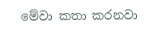මේවා කතා කරනවා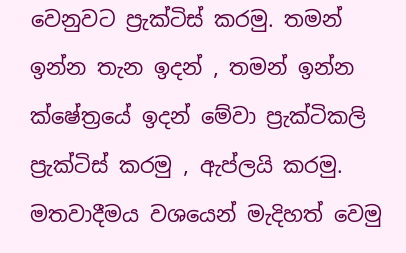වෙනුවට ප්‍රැක්ටිස් කරමු. තමන් ඉන්න තැන ඉදන් , තමන් ඉන්න ක්ෂේත්‍රයේ ඉදන් මේවා ප්‍රැක්ටිකලි ප්‍රැක්ටිස් කරමු , ඇප්ලයි කරමු. මතවාදීමය වශයෙන් මැදිහත් වෙමු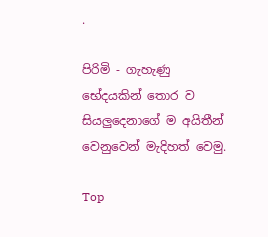.

පිරිමි - ගැහැණු භේදයකින් තොර ව සියලුදෙනාගේ ම අයිතීන් වෙනුවෙන් මැදිහත් වෙමු.

Top